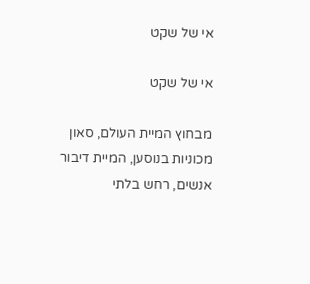אי של שקט

אי של שקט

מבחוץ המיית העולם, סאון מכוניות בנוסען, המיית דיבור אנשים, רחש בלתי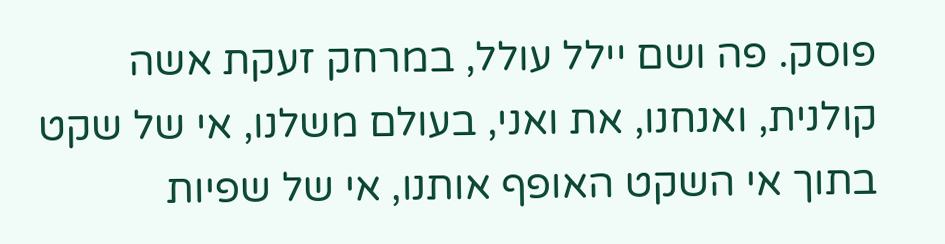פוסק. פה ושם יילל עולל, במרחק זעקת אשה קולנית, ואנחנו, את ואני, בעולם משלנו, אי של שקט בתוך אי השקט האופף אותנו, אי של שפיות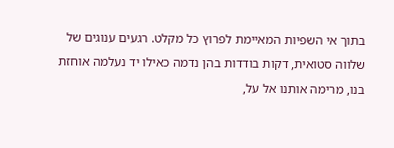בתוך אי השפיות המאיימת לפרוץ כל מקלט. רגעים ענוגים של שלווה סטואית, דקות בודדות בהן נדמה כאילו יד נעלמה אוחזת בנו, מרימה אותנו אל על,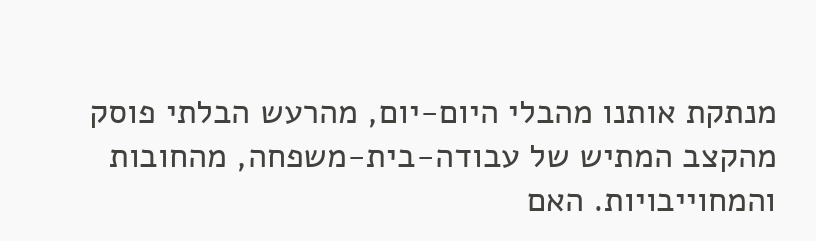מנתקת אותנו מהבלי היום-יום, מהרעש הבלתי פוסק מהקצב המתיש של עבודה-בית-משפחה, מהחובות והמחוייבויות. האם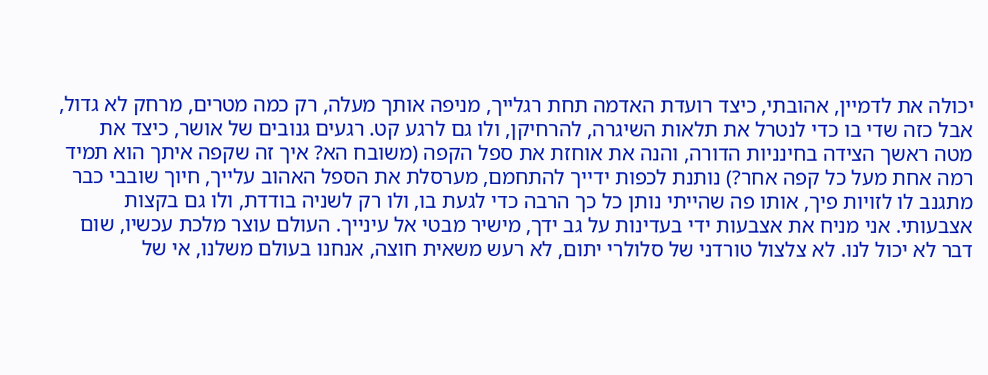יכולה את לדמיין, אהובתי, כיצד רועדת האדמה תחת רגלייך, מניפה אותך מעלה, רק כמה מטרים, מרחק לא גדול, אבל כזה שדי בו כדי לנטרל את תלאות השיגרה, להרחיקן, ולו גם לרגע קט. רגעים גנובים של אושר, כיצד את מטה ראשך הצידה בחינניות הדורה, והנה את אוחזת את ספל הקפה (משובח הא? איך זה שקפה איתך הוא תמיד רמה אחת מעל כל קפה אחר?) נותנת לכפות ידייך להתחמם, מערסלת את הספל האהוב עלייך, חיוך שובבי כבר מתגנב לו לזויות פיך, אותו פה שהייתי נותן כל כך הרבה כדי לגעת בו, ולו רק לשניה בודדת, ולו גם בקצות אצבעותי. אני מניח את אצבעות ידי בעדינות על גב ידך, מישיר מבטי אל עינייך. העולם עוצר מלכת עכשיו, שום דבר לא יכול לנו. לא צלצול טורדני של סלולרי יתום, לא רעש משאית חוצה, אנחנו בעולם משלנו, אי של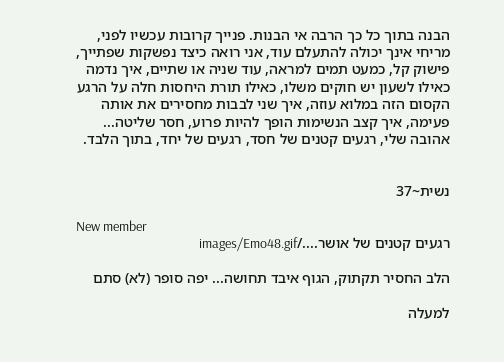הבנה בתוך כל כך הרבה אי הבנות. פנייך קרובות עכשיו לפני, מריחי אינך יכולה להתעלם עוד, אני רואה כיצד נפשקות שפתייך, פישוק קל, כמעט תמים למראה, עוד שניה או שתיים, איך נדמה כאילו לשעון יש חוקים משלו, כאילו תורת היחסות חלה על הרגע הקסום הזה במלוא עוזה, איך שני לבבות מחסירים את אותה פעימה, איך קצב הנשימות הופך להיות פרוע, חסר שליטה... אהובה שלי, רגעים קטנים של חסד, רגעים של יחד, בתוך הלבד.


נשית~37

New member
רגעים קטנים של אושר..../images/Emo48.gif

הלב החסיר תקתוק, הגוף איבד תחושה... יפה סופר (לא) סתם

למעלה